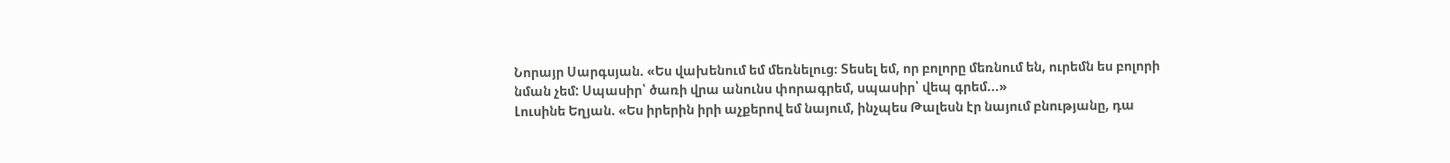Նորայր Սարգսյան. «Ես վախենում եմ մեռնելուց։ Տեսել եմ, որ բոլորը մեռնում են, ուրեմն ես բոլորի նման չեմ: Սպասիր՝ ծառի վրա անունս փորագրեմ, սպասիր՝ վեպ գրեմ...»
Լուսինե Եղյան. «Ես իրերին իրի աչքերով եմ նայում, ինչպես Թալեսն էր նայում բնությանը, դա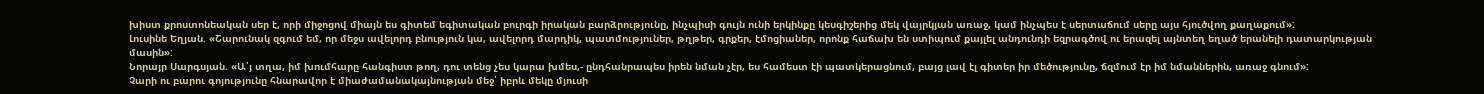խիստ քրոստոնեական սեր է, որի միջոցով միայն ես գիտեմ եգիտական բուրգի իրական բարձրությունը, ինչպիսի գույն ունի երկինքը կեսգիշերից մեկ վայրկյան առաջ, կամ ինչպես է սերտաճում սերը այս հյուծվող քաղաքում»:
Լուսինե Եղյան. «Շարունակ զգում եմ, որ մեջս ավելորդ բնություն կա, ավելորդ մարդիկ, պատմություներ, թղթեր, գրքեր, էմոցիաներ, որոնք հաճախ են ստիպում քայլել անդունդի եզրագծով ու երազել այնտեղ եղած երանելի դատարկության մասին»:
Նորայր Սարգսյան. «Ա՛յ տղա, իմ խումհարը հանգիստ թող, դու տենց չես կարա խմես,- ընդհանրապես իրեն նման չէր, ես համեստ էի պատկերացնում, բայց լավ էլ գիտեր իր մեծությունը, ճզմում էր իմ նմաններին, առաջ գնում»:
Չարի ու բարու գոյությունը հնարավոր է միաժամանակայնության մեջ՝ իբրև մեկը մյուսի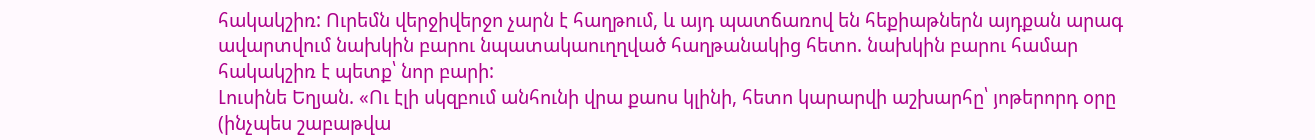հակակշիռ: Ուրեմն վերջիվերջո չարն է հաղթում, և այդ պատճառով են հեքիաթներն այդքան արագ ավարտվում նախկին բարու նպատակաուղղված հաղթանակից հետո. նախկին բարու համար հակակշիռ է պետք՝ նոր բարի:
Լուսինե Եղյան. «Ու էլի սկզբում անհունի վրա քաոս կլինի, հետո կարարվի աշխարհը՝ յոթերորդ օրը (ինչպես շաբաթվա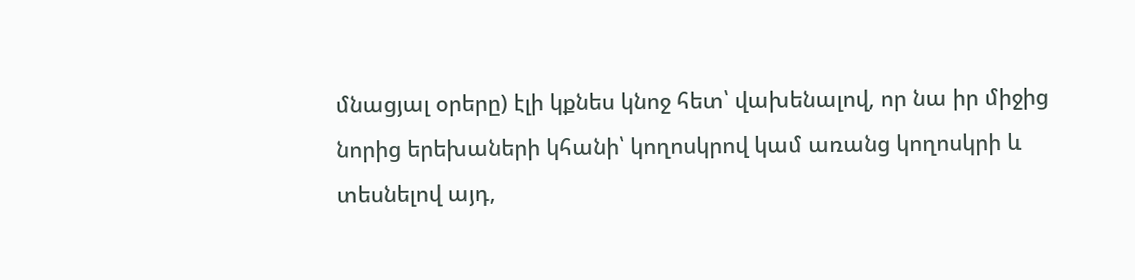մնացյալ օրերը) էլի կքնես կնոջ հետ՝ վախենալով, որ նա իր միջից նորից երեխաների կհանի՝ կողոսկրով կամ առանց կողոսկրի և տեսնելով այդ,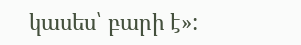կասես՝ բարի է»: